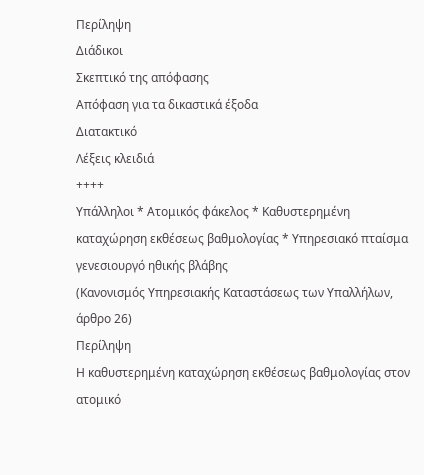Περίληψη
Διάδικοι
Σκεπτικό της απόφασης
Απόφαση για τα δικαστικά έξοδα
Διατακτικό
Λέξεις κλειδιά
++++
Υπάλληλοι * Ατομικός φάκελος * Καθυστερημένη καταχώρηση εκθέσεως βαθμολογίας * Υπηρεσιακό πταίσμα γενεσιουργό ηθικής βλάβης
(Κανονισμός Υπηρεσιακής Καταστάσεως των Υπαλλήλων, άρθρο 26)
Περίληψη
Η καθυστερημένη καταχώρηση εκθέσεως βαθμολογίας στον ατομικό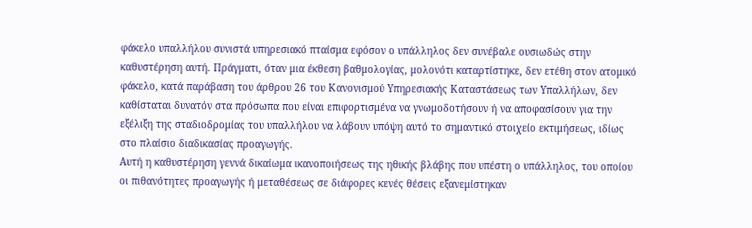φάκελο υπαλλήλου συνιστά υπηρεσιακό πταίσμα εφόσον ο υπάλληλος δεν συνέβαλε ουσιωδώς στην καθυστέρηση αυτή. Πράγματι, όταν μια έκθεση βαθμολογίας, μολονότι καταρτίστηκε, δεν ετέθη στον ατομικό φάκελο, κατά παράβαση του άρθρου 26 του Κανονισμού Υπηρεσιακής Καταστάσεως των Υπαλλήλων, δεν καθίσταται δυνατόν στα πρόσωπα που είναι επιφορτισμένα να γνωμοδοτήσουν ή να αποφασίσουν για την εξέλιξη της σταδιοδρομίας του υπαλλήλου να λάβουν υπόψη αυτό το σημαντικό στοιχείο εκτιμήσεως, ιδίως στο πλαίσιο διαδικασίας προαγωγής.
Αυτή η καθυστέρηση γεννά δικαίωμα ικανοποιήσεως της ηθικής βλάβης που υπέστη ο υπάλληλος, του οποίου οι πιθανότητες προαγωγής ή μεταθέσεως σε διάφορες κενές θέσεις εξανεμίστηκαν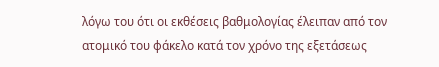λόγω του ότι οι εκθέσεις βαθμολογίας έλειπαν από τον ατομικό του φάκελο κατά τον χρόνο της εξετάσεως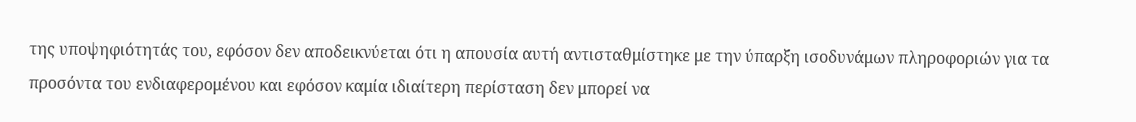της υποψηφιότητάς του, εφόσον δεν αποδεικνύεται ότι η απουσία αυτή αντισταθμίστηκε με την ύπαρξη ισοδυνάμων πληροφοριών για τα προσόντα του ενδιαφερομένου και εφόσον καμία ιδιαίτερη περίσταση δεν μπορεί να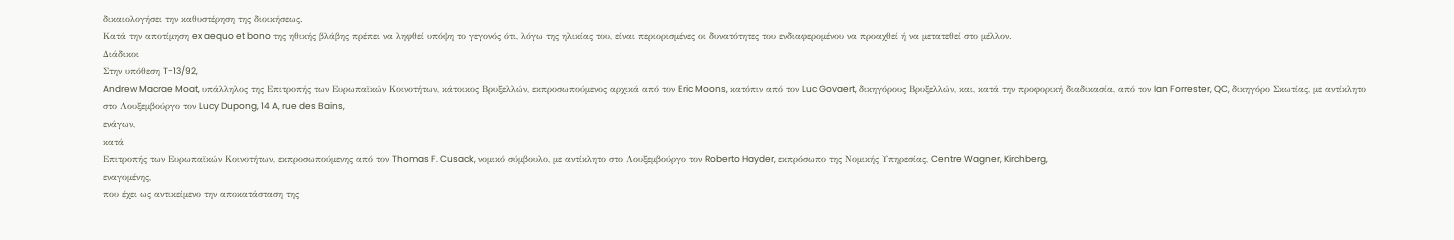δικαιολογήσει την καθυστέρηση της διοικήσεως.
Κατά την αποτίμηση ex aequo et bono της ηθικής βλάβης πρέπει να ληφθεί υπόψη το γεγονός ότι, λόγω της ηλικίας του, είναι περιορισμένες οι δυνατότητες του ενδιαφερομένου να προαχθεί ή να μετατεθεί στο μέλλον.
Διάδικοι
Στην υπόθεση T-13/92,
Andrew Macrae Moat, υπάλληλος της Επιτροπής των Ευρωπαϊκών Κοινοτήτων, κάτοικος Βρυξελλών, εκπροσωπούμενος αρχικά από τον Eric Moons, κατόπιν από τον Luc Govaert, δικηγόρους Βρυξελλών, και, κατά την προφορική διαδικασία, από τον Ian Forrester, QC, δικηγόρο Σκωτίας, με αντίκλητο στο Λουξεμβούργο τον Lucy Dupong, 14 A, rue des Bains,
ενάγων,
κατά
Επιτροπής των Ευρωπαϊκών Κοινοτήτων, εκπροσωπούμενης από τον Thomas F. Cusack, νομικό σύμβουλο, με αντίκλητο στο Λουξεμβούργο τον Roberto Hayder, εκπρόσωπο της Νομικής Υπηρεσίας, Centre Wagner, Kirchberg,
εναγομένης,
που έχει ως αντικείμενο την αποκατάσταση της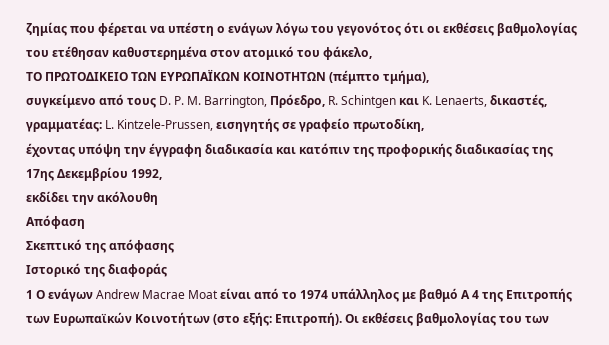ζημίας που φέρεται να υπέστη ο ενάγων λόγω του γεγονότος ότι οι εκθέσεις βαθμολογίας του ετέθησαν καθυστερημένα στον ατομικό του φάκελο,
ΤΟ ΠΡΩΤΟΔΙΚΕΙΟ ΤΩΝ ΕΥΡΩΠΑΪΚΩΝ ΚΟΙΝΟΤΗΤΩΝ (πέμπτο τμήμα),
συγκείμενο από τους D. P. M. Barrington, Πρόεδρο, R. Schintgen και K. Lenaerts, δικαστές,
γραμματέας: L. Kintzele-Prussen, εισηγητής σε γραφείο πρωτοδίκη,
έχοντας υπόψη την έγγραφη διαδικασία και κατόπιν της προφορικής διαδικασίας της 17ης Δεκεμβρίου 1992,
εκδίδει την ακόλουθη
Απόφαση
Σκεπτικό της απόφασης
Ιστορικό της διαφοράς
1 Ο ενάγων Andrew Macrae Moat είναι από το 1974 υπάλληλος με βαθμό Α 4 της Επιτροπής των Ευρωπαϊκών Κοινοτήτων (στο εξής: Επιτροπή). Οι εκθέσεις βαθμολογίας του των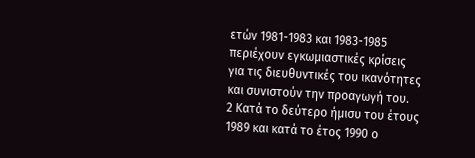ετών 1981-1983 και 1983-1985 περιέχουν εγκωμιαστικές κρίσεις για τις διευθυντικές του ικανότητες και συνιστούν την προαγωγή του.
2 Κατά το δεύτερο ήμισυ του έτους 1989 και κατά το έτος 1990 ο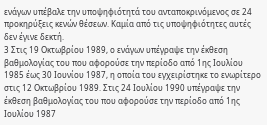ενάγων υπέβαλε την υποψηφιότητά του ανταποκρινόμενος σε 24 προκηρύξεις κενών θέσεων. Καμία από τις υποψηφιότητες αυτές δεν έγινε δεκτή.
3 Στις 19 Οκτωβρίου 1989, ο ενάγων υπέγραψε την έκθεση βαθμολογίας του που αφορούσε την περίοδο από 1ης Ιουλίου 1985 έως 30 Ιουνίου 1987, η οποία του εγχειρίστηκε το ενωρίτερο στις 12 Οκτωβρίου 1989. Στις 24 Ιουλίου 1990 υπέγραψε την έκθεση βαθμολογίας του που αφορούσε την περίοδο από 1ης Ιουλίου 1987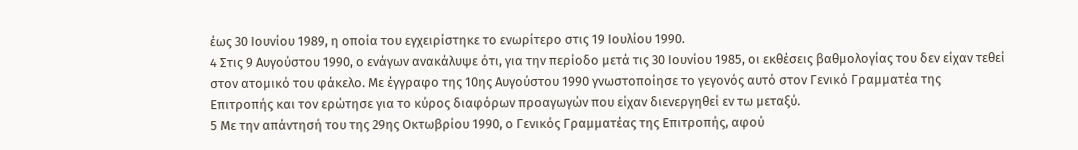έως 30 Ιουνίου 1989, η οποία του εγχειρίστηκε το ενωρίτερο στις 19 Ιουλίου 1990.
4 Στις 9 Αυγούστου 1990, ο ενάγων ανακάλυψε ότι, για την περίοδο μετά τις 30 Ιουνίου 1985, οι εκθέσεις βαθμολογίας του δεν είχαν τεθεί στον ατομικό του φάκελο. Με έγγραφο της 10ης Αυγούστου 1990 γνωστοποίησε το γεγονός αυτό στον Γενικό Γραμματέα της Επιτροπής και τον ερώτησε για το κύρος διαφόρων προαγωγών που είχαν διενεργηθεί εν τω μεταξύ.
5 Με την απάντησή του της 29ης Οκτωβρίου 1990, ο Γενικός Γραμματέας της Επιτροπής, αφού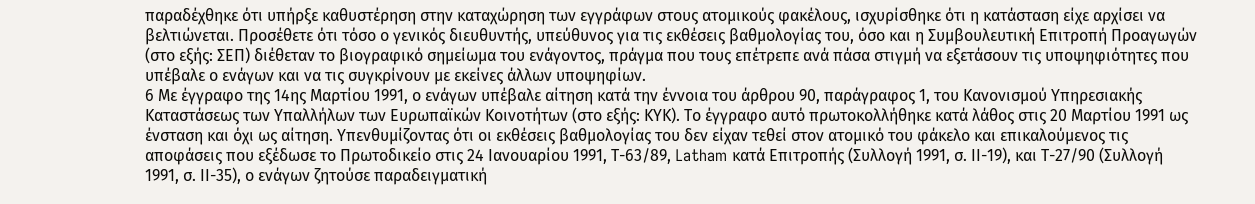παραδέχθηκε ότι υπήρξε καθυστέρηση στην καταχώρηση των εγγράφων στους ατομικούς φακέλους, ισχυρίσθηκε ότι η κατάσταση είχε αρχίσει να βελτιώνεται. Προσέθετε ότι τόσο ο γενικός διευθυντής, υπεύθυνος για τις εκθέσεις βαθμολογίας του, όσο και η Συμβουλευτική Επιτροπή Προαγωγών (στο εξής: ΣΕΠ) διέθεταν το βιογραφικό σημείωμα του ενάγοντος, πράγμα που τους επέτρεπε ανά πάσα στιγμή να εξετάσουν τις υποψηφιότητες που υπέβαλε ο ενάγων και να τις συγκρίνουν με εκείνες άλλων υποψηφίων.
6 Με έγγραφο της 14ης Μαρτίου 1991, ο ενάγων υπέβαλε αίτηση κατά την έννοια του άρθρου 90, παράγραφος 1, του Κανονισμού Υπηρεσιακής Καταστάσεως των Υπαλλήλων των Ευρωπαϊκών Κοινοτήτων (στο εξής: ΚΥΚ). Το έγγραφο αυτό πρωτοκολλήθηκε κατά λάθος στις 20 Μαρτίου 1991 ως ένσταση και όχι ως αίτηση. Υπενθυμίζοντας ότι οι εκθέσεις βαθμολογίας του δεν είχαν τεθεί στον ατομικό του φάκελο και επικαλούμενος τις αποφάσεις που εξέδωσε το Πρωτοδικείο στις 24 Ιανουαρίου 1991, Τ-63/89, Latham κατά Επιτροπής (Συλλογή 1991, σ. ΙΙ-19), και Τ-27/90 (Συλλογή 1991, σ. ΙΙ-35), ο ενάγων ζητούσε παραδειγματική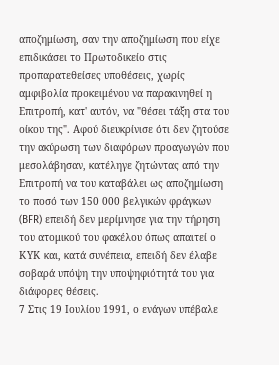αποζημίωση, σαν την αποζημίωση που είχε επιδικάσει το Πρωτοδικείο στις προπαρατεθείσες υποθέσεις, χωρίς αμφιβολία προκειμένου να παρακινηθεί η Επιτροπή, κατ' αυτόν, να "θέσει τάξη στα του οίκου της". Αφού διευκρίνισε ότι δεν ζητούσε την ακύρωση των διαφόρων προαγωγών που μεσολάβησαν, κατέληγε ζητώντας από την Επιτροπή να του καταβάλει ως αποζημίωση το ποσό των 150 000 βελγικών φράγκων (BFR) επειδή δεν μερίμνησε για την τήρηση του ατομικού του φακέλου όπως απαιτεί ο ΚΥΚ και, κατά συνέπεια, επειδή δεν έλαβε σοβαρά υπόψη την υποψηφιότητά του για διάφορες θέσεις.
7 Στις 19 Ιουλίου 1991, ο ενάγων υπέβαλε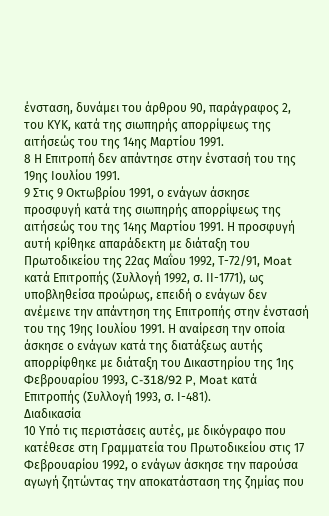ένσταση, δυνάμει του άρθρου 90, παράγραφος 2, του ΚΥΚ, κατά της σιωπηρής απορρίψεως της αιτήσεώς του της 14ης Μαρτίου 1991.
8 Η Επιτροπή δεν απάντησε στην ένστασή του της 19ης Ιουλίου 1991.
9 Στις 9 Οκτωβρίου 1991, ο ενάγων άσκησε προσφυγή κατά της σιωπηρής απορρίψεως της αιτήσεώς του της 14ης Μαρτίου 1991. Η προσφυγή αυτή κρίθηκε απαράδεκτη με διάταξη του Πρωτοδικείου της 22ας Μαΐου 1992, Τ-72/91, Moat κατά Επιτροπής (Συλλογή 1992, σ. ΙΙ-1771), ως υποβληθείσα προώρως, επειδή ο ενάγων δεν ανέμεινε την απάντηση της Επιτροπής στην ένστασή του της 19ης Ιουλίου 1991. Η αναίρεση την οποία άσκησε ο ενάγων κατά της διατάξεως αυτής απορρίφθηκε με διάταξη του Δικαστηρίου της 1ης Φεβρουαρίου 1993, C-318/92 P, Moat κατά Επιτροπής (Συλλογή 1993, σ. Ι-481).
Διαδικασία
10 Υπό τις περιστάσεις αυτές, με δικόγραφο που κατέθεσε στη Γραμματεία του Πρωτοδικείου στις 17 Φεβρουαρίου 1992, ο ενάγων άσκησε την παρούσα αγωγή ζητώντας την αποκατάσταση της ζημίας που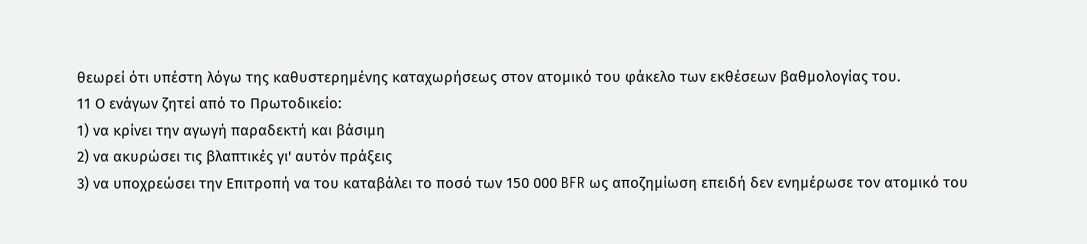θεωρεί ότι υπέστη λόγω της καθυστερημένης καταχωρήσεως στον ατομικό του φάκελο των εκθέσεων βαθμολογίας του.
11 Ο ενάγων ζητεί από το Πρωτοδικείο:
1) να κρίνει την αγωγή παραδεκτή και βάσιμη
2) να ακυρώσει τις βλαπτικές γι' αυτόν πράξεις
3) να υποχρεώσει την Επιτροπή να του καταβάλει το ποσό των 150 000 BFR ως αποζημίωση επειδή δεν ενημέρωσε τον ατομικό του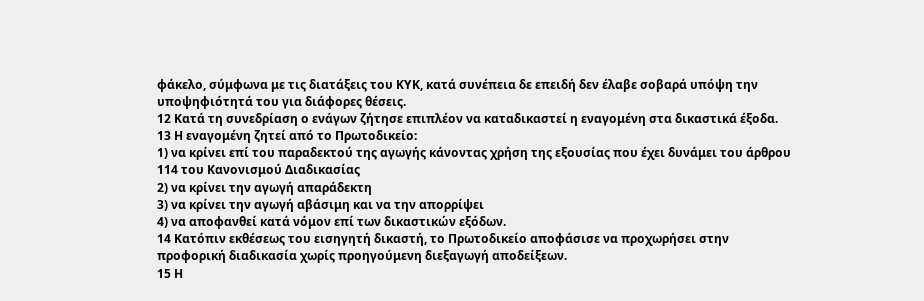φάκελο, σύμφωνα με τις διατάξεις του ΚΥΚ, κατά συνέπεια δε επειδή δεν έλαβε σοβαρά υπόψη την υποψηφιότητά του για διάφορες θέσεις.
12 Κατά τη συνεδρίαση ο ενάγων ζήτησε επιπλέον να καταδικαστεί η εναγομένη στα δικαστικά έξοδα.
13 Η εναγομένη ζητεί από το Πρωτοδικείο:
1) να κρίνει επί του παραδεκτού της αγωγής κάνοντας χρήση της εξουσίας που έχει δυνάμει του άρθρου 114 του Κανονισμού Διαδικασίας
2) να κρίνει την αγωγή απαράδεκτη
3) να κρίνει την αγωγή αβάσιμη και να την απορρίψει
4) να αποφανθεί κατά νόμον επί των δικαστικών εξόδων.
14 Κατόπιν εκθέσεως του εισηγητή δικαστή, το Πρωτοδικείο αποφάσισε να προχωρήσει στην προφορική διαδικασία χωρίς προηγούμενη διεξαγωγή αποδείξεων.
15 Η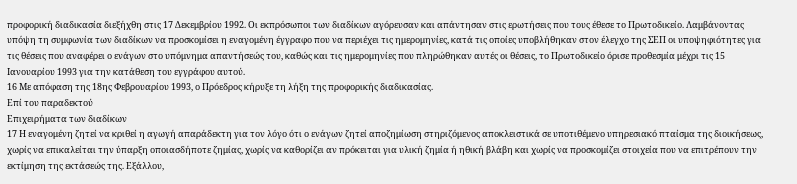προφορική διαδικασία διεξήχθη στις 17 Δεκεμβρίου 1992. Οι εκπρόσωποι των διαδίκων αγόρευσαν και απάντησαν στις ερωτήσεις που τους έθεσε το Πρωτοδικείο. Λαμβάνοντας υπόψη τη συμφωνία των διαδίκων να προσκομίσει η εναγομένη έγγραφο που να περιέχει τις ημερομηνίες, κατά τις οποίες υποβλήθηκαν στον έλεγχο της ΣΕΠ οι υποψηφιότητες για τις θέσεις που αναφέρει ο ενάγων στο υπόμνημα απαντήσεώς του, καθώς και τις ημερομηνίες που πληρώθηκαν αυτές οι θέσεις, το Πρωτοδικείο όρισε προθεσμία μέχρι τις 15 Ιανουαρίου 1993 για την κατάθεση του εγγράφου αυτού.
16 Με απόφαση της 18ης Φεβρουαρίου 1993, ο Πρόεδρος κήρυξε τη λήξη της προφορικής διαδικασίας.
Επί του παραδεκτού
Επιχειρήματα των διαδίκων
17 Η εναγομένη ζητεί να κριθεί η αγωγή απαράδεκτη για τον λόγο ότι ο ενάγων ζητεί αποζημίωση στηριζόμενος αποκλειστικά σε υποτιθέμενο υπηρεσιακό πταίσμα της διοικήσεως, χωρίς να επικαλείται την ύπαρξη οποιασδήποτε ζημίας, χωρίς να καθορίζει αν πρόκειται για υλική ζημία ή ηθική βλάβη και χωρίς να προσκομίζει στοιχεία που να επιτρέπουν την εκτίμηση της εκτάσεώς της. Εξάλλου,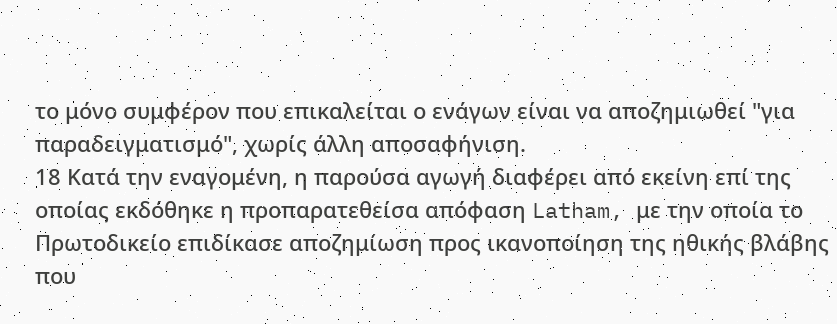το μόνο συμφέρον που επικαλείται ο ενάγων είναι να αποζημιωθεί "για παραδειγματισμό", χωρίς άλλη αποσαφήνιση.
18 Κατά την εναγομένη, η παρούσα αγωγή διαφέρει από εκείνη επί της οποίας εκδόθηκε η προπαρατεθείσα απόφαση Latham, με την οποία το Πρωτοδικείο επιδίκασε αποζημίωση προς ικανοποίηση της ηθικής βλάβης που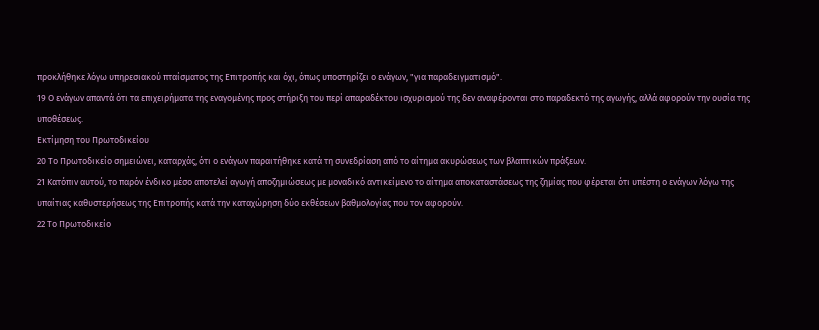προκλήθηκε λόγω υπηρεσιακού πταίσματος της Επιτροπής και όχι, όπως υποστηρίζει ο ενάγων, "για παραδειγματισμό".
19 Ο ενάγων απαντά ότι τα επιχειρήματα της εναγομένης προς στήριξη του περί απαραδέκτου ισχυρισμού της δεν αναφέρονται στο παραδεκτό της αγωγής, αλλά αφορούν την ουσία της υποθέσεως.
Εκτίμηση του Πρωτοδικείου
20 Το Πρωτοδικείο σημειώνει, καταρχάς, ότι ο ενάγων παραιτήθηκε κατά τη συνεδρίαση από το αίτημα ακυρώσεως των βλαπτικών πράξεων.
21 Κατόπιν αυτού, το παρόν ένδικο μέσο αποτελεί αγωγή αποζημιώσεως με μοναδικό αντικείμενο το αίτημα αποκαταστάσεως της ζημίας που φέρεται ότι υπέστη ο ενάγων λόγω της υπαίτιας καθυστερήσεως της Επιτροπής κατά την καταχώρηση δύο εκθέσεων βαθμολογίας που τον αφορούν.
22 Το Πρωτοδικείο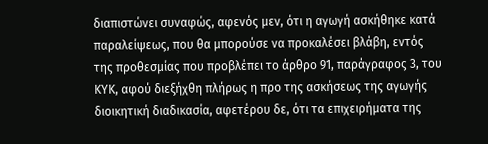διαπιστώνει συναφώς, αφενός μεν, ότι η αγωγή ασκήθηκε κατά παραλείψεως, που θα μπορούσε να προκαλέσει βλάβη, εντός της προθεσμίας που προβλέπει το άρθρο 91, παράγραφος 3, του ΚΥΚ, αφού διεξήχθη πλήρως η προ της ασκήσεως της αγωγής διοικητική διαδικασία, αφετέρου δε, ότι τα επιχειρήματα της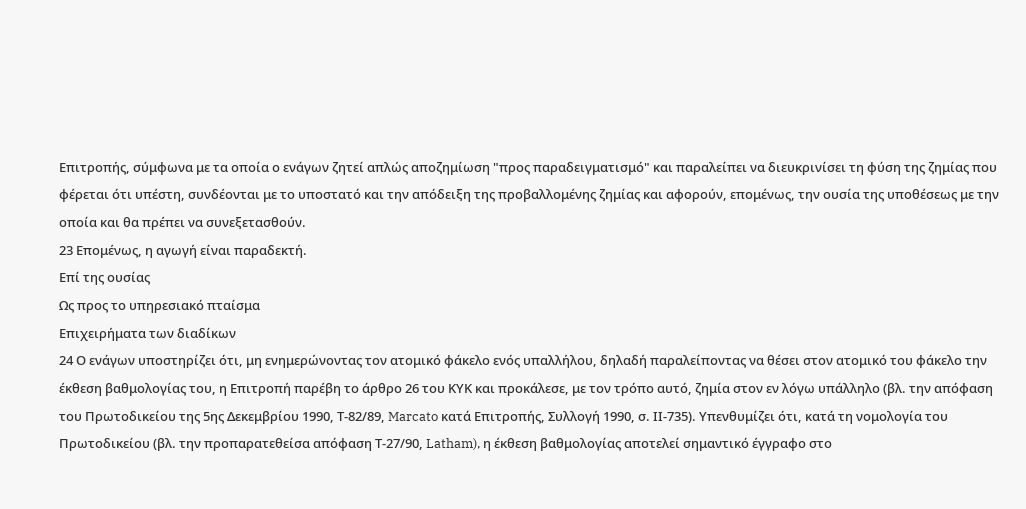Επιτροπής, σύμφωνα με τα οποία ο ενάγων ζητεί απλώς αποζημίωση "προς παραδειγματισμό" και παραλείπει να διευκρινίσει τη φύση της ζημίας που φέρεται ότι υπέστη, συνδέονται με το υποστατό και την απόδειξη της προβαλλομένης ζημίας και αφορούν, επομένως, την ουσία της υποθέσεως με την οποία και θα πρέπει να συνεξετασθούν.
23 Επομένως, η αγωγή είναι παραδεκτή.
Επί της ουσίας
Ως προς το υπηρεσιακό πταίσμα
Επιχειρήματα των διαδίκων
24 Ο ενάγων υποστηρίζει ότι, μη ενημερώνοντας τον ατομικό φάκελο ενός υπαλλήλου, δηλαδή παραλείποντας να θέσει στον ατομικό του φάκελο την έκθεση βαθμολογίας του, η Επιτροπή παρέβη το άρθρο 26 του ΚΥΚ και προκάλεσε, με τον τρόπο αυτό, ζημία στον εν λόγω υπάλληλο (βλ. την απόφαση του Πρωτοδικείου της 5ης Δεκεμβρίου 1990, Τ-82/89, Marcato κατά Επιτροπής, Συλλογή 1990, σ. ΙΙ-735). Υπενθυμίζει ότι, κατά τη νομολογία του Πρωτοδικείου (βλ. την προπαρατεθείσα απόφαση Τ-27/90, Latham), η έκθεση βαθμολογίας αποτελεί σημαντικό έγγραφο στο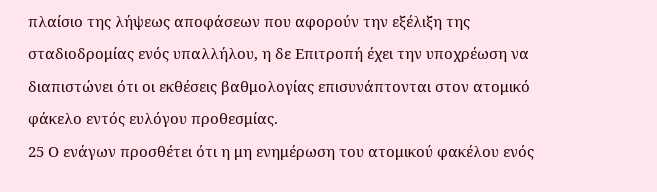πλαίσιο της λήψεως αποφάσεων που αφορούν την εξέλιξη της σταδιοδρομίας ενός υπαλλήλου, η δε Επιτροπή έχει την υποχρέωση να διαπιστώνει ότι οι εκθέσεις βαθμολογίας επισυνάπτονται στον ατομικό φάκελο εντός ευλόγου προθεσμίας.
25 Ο ενάγων προσθέτει ότι η μη ενημέρωση του ατομικού φακέλου ενός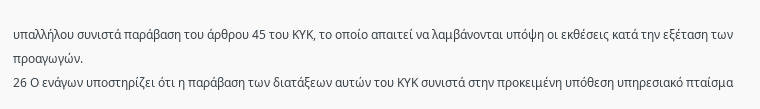υπαλλήλου συνιστά παράβαση του άρθρου 45 του ΚΥΚ, το οποίο απαιτεί να λαμβάνονται υπόψη οι εκθέσεις κατά την εξέταση των προαγωγών.
26 Ο ενάγων υποστηρίζει ότι η παράβαση των διατάξεων αυτών του ΚΥΚ συνιστά στην προκειμένη υπόθεση υπηρεσιακό πταίσμα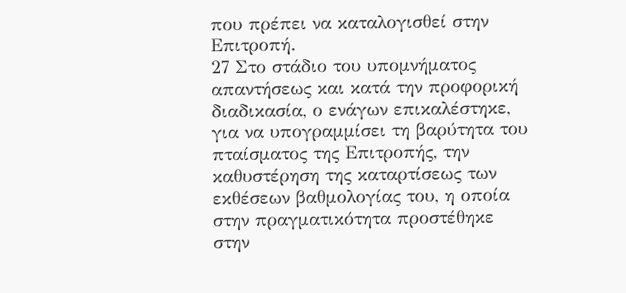που πρέπει να καταλογισθεί στην Επιτροπή.
27 Στο στάδιο του υπομνήματος απαντήσεως και κατά την προφορική διαδικασία, ο ενάγων επικαλέστηκε, για να υπογραμμίσει τη βαρύτητα του πταίσματος της Επιτροπής, την καθυστέρηση της καταρτίσεως των εκθέσεων βαθμολογίας του, η οποία στην πραγματικότητα προστέθηκε στην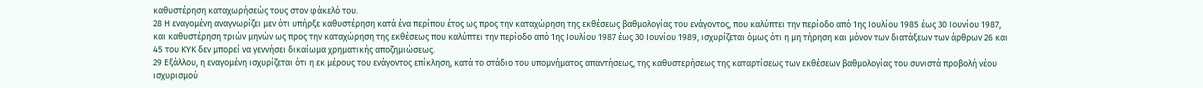καθυστέρηση καταχωρήσεώς τους στον φάκελό του.
28 Η εναγομένη αναγνωρίζει μεν ότι υπήρξε καθυστέρηση κατά ένα περίπου έτος ως προς την καταχώρηση της εκθέσεως βαθμολογίας του ενάγοντος, που καλύπτει την περίοδο από 1ης Ιουλίου 1985 έως 30 Ιουνίου 1987, και καθυστέρηση τριών μηνών ως προς την καταχώρηση της εκθέσεως που καλύπτει την περίοδο από 1ης Ιουλίου 1987 έως 30 Ιουνίου 1989, ισχυρίζεται όμως ότι η μη τήρηση και μόνον των διατάξεων των άρθρων 26 και 45 του ΚΥΚ δεν μπορεί να γεννήσει δικαίωμα χρηματικής αποζημιώσεως.
29 Εξάλλου, η εναγομένη ισχυρίζεται ότι η εκ μέρους του ενάγοντος επίκληση, κατά το στάδιο του υπομνήματος απαντήσεως, της καθυστερήσεως της καταρτίσεως των εκθέσεων βαθμολογίας του συνιστά προβολή νέου ισχυρισμού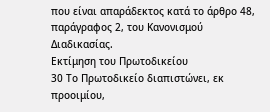που είναι απαράδεκτος κατά το άρθρο 48, παράγραφος 2, του Κανονισμού Διαδικασίας.
Εκτίμηση του Πρωτοδικείου
30 Το Πρωτοδικείο διαπιστώνει, εκ προοιμίου,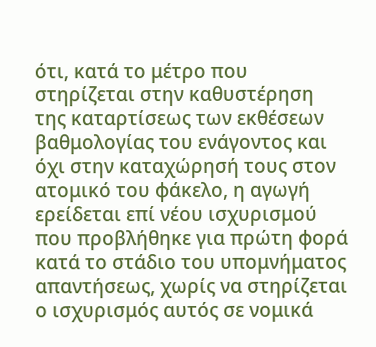ότι, κατά το μέτρο που στηρίζεται στην καθυστέρηση της καταρτίσεως των εκθέσεων βαθμολογίας του ενάγοντος και όχι στην καταχώρησή τους στον ατομικό του φάκελο, η αγωγή ερείδεται επί νέου ισχυρισμού που προβλήθηκε για πρώτη φορά κατά το στάδιο του υπομνήματος απαντήσεως, χωρίς να στηρίζεται ο ισχυρισμός αυτός σε νομικά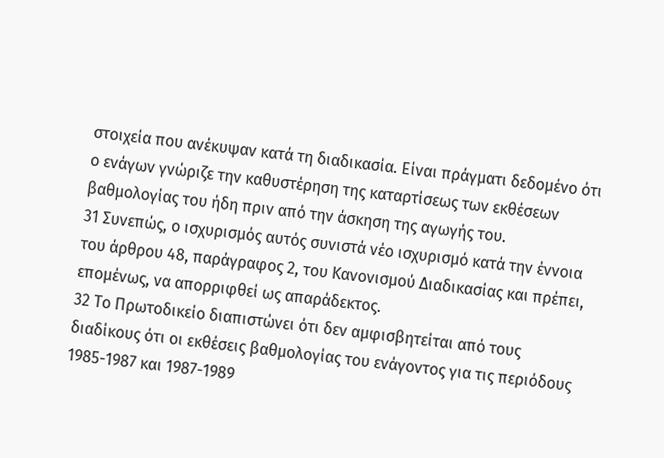στοιχεία που ανέκυψαν κατά τη διαδικασία. Είναι πράγματι δεδομένο ότι ο ενάγων γνώριζε την καθυστέρηση της καταρτίσεως των εκθέσεων βαθμολογίας του ήδη πριν από την άσκηση της αγωγής του.
31 Συνεπώς, ο ισχυρισμός αυτός συνιστά νέο ισχυρισμό κατά την έννοια του άρθρου 48, παράγραφος 2, του Κανονισμού Διαδικασίας και πρέπει, επομένως, να απορριφθεί ως απαράδεκτος.
32 Το Πρωτοδικείο διαπιστώνει ότι δεν αμφισβητείται από τους διαδίκους ότι οι εκθέσεις βαθμολογίας του ενάγοντος για τις περιόδους 1985-1987 και 1987-1989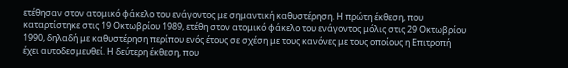ετέθησαν στον ατομικό φάκελο του ενάγοντος με σημαντική καθυστέρηση. Η πρώτη έκθεση, που καταρτίστηκε στις 19 Οκτωβρίου 1989, ετέθη στον ατομικό φάκελο του ενάγοντος μόλις στις 29 Οκτωβρίου 1990, δηλαδή με καθυστέρηση περίπου ενός έτους σε σχέση με τους κανόνες με τους οποίους η Επιτροπή έχει αυτοδεσμευθεί. Η δεύτερη έκθεση, που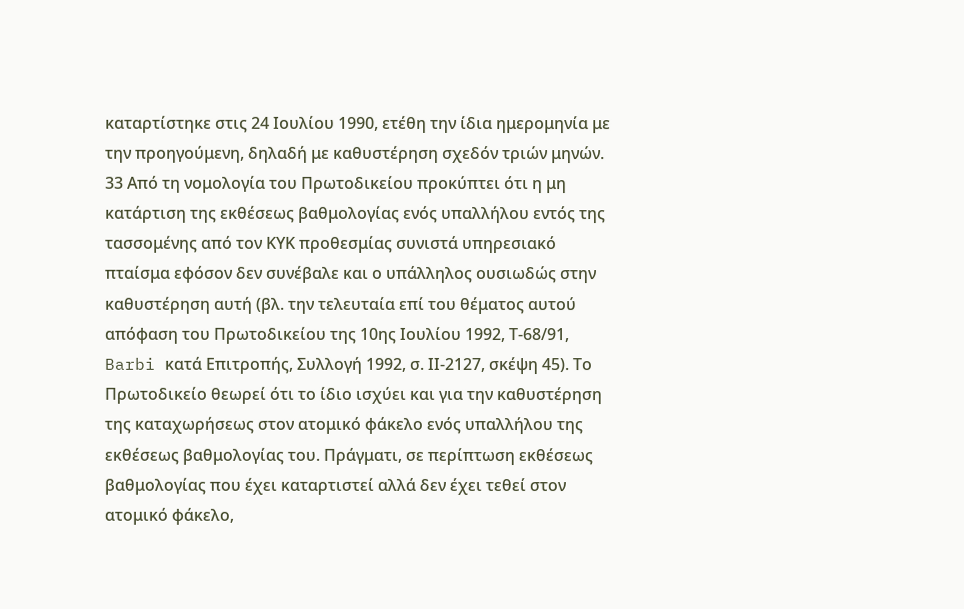καταρτίστηκε στις 24 Ιουλίου 1990, ετέθη την ίδια ημερομηνία με την προηγούμενη, δηλαδή με καθυστέρηση σχεδόν τριών μηνών.
33 Από τη νομολογία του Πρωτοδικείου προκύπτει ότι η μη κατάρτιση της εκθέσεως βαθμολογίας ενός υπαλλήλου εντός της τασσομένης από τον ΚΥΚ προθεσμίας συνιστά υπηρεσιακό πταίσμα εφόσον δεν συνέβαλε και ο υπάλληλος ουσιωδώς στην καθυστέρηση αυτή (βλ. την τελευταία επί του θέματος αυτού απόφαση του Πρωτοδικείου της 10ης Ιουλίου 1992, Τ-68/91, Barbi κατά Επιτροπής, Συλλογή 1992, σ. ΙΙ-2127, σκέψη 45). Το Πρωτοδικείο θεωρεί ότι το ίδιο ισχύει και για την καθυστέρηση της καταχωρήσεως στον ατομικό φάκελο ενός υπαλλήλου της εκθέσεως βαθμολογίας του. Πράγματι, σε περίπτωση εκθέσεως βαθμολογίας που έχει καταρτιστεί αλλά δεν έχει τεθεί στον ατομικό φάκελο,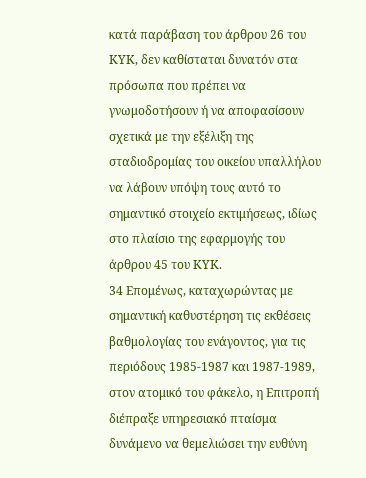κατά παράβαση του άρθρου 26 του ΚΥΚ, δεν καθίσταται δυνατόν στα πρόσωπα που πρέπει να γνωμοδοτήσουν ή να αποφασίσουν σχετικά με την εξέλιξη της σταδιοδρομίας του οικείου υπαλλήλου να λάβουν υπόψη τους αυτό το σημαντικό στοιχείο εκτιμήσεως, ιδίως στο πλαίσιο της εφαρμογής του άρθρου 45 του ΚΥΚ.
34 Επομένως, καταχωρώντας με σημαντική καθυστέρηση τις εκθέσεις βαθμολογίας του ενάγοντος, για τις περιόδους 1985-1987 και 1987-1989, στον ατομικό του φάκελο, η Επιτροπή διέπραξε υπηρεσιακό πταίσμα δυνάμενο να θεμελιώσει την ευθύνη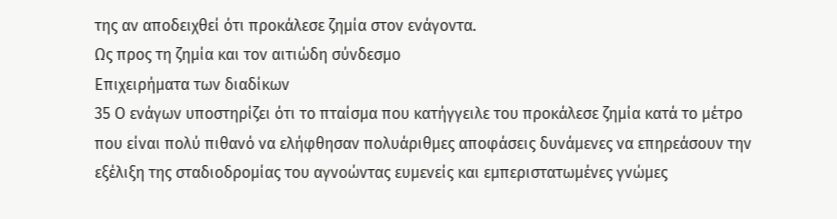της αν αποδειχθεί ότι προκάλεσε ζημία στον ενάγοντα.
Ως προς τη ζημία και τον αιτιώδη σύνδεσμο
Επιχειρήματα των διαδίκων
35 Ο ενάγων υποστηρίζει ότι το πταίσμα που κατήγγειλε του προκάλεσε ζημία κατά το μέτρο που είναι πολύ πιθανό να ελήφθησαν πολυάριθμες αποφάσεις δυνάμενες να επηρεάσουν την εξέλιξη της σταδιοδρομίας του αγνοώντας ευμενείς και εμπεριστατωμένες γνώμες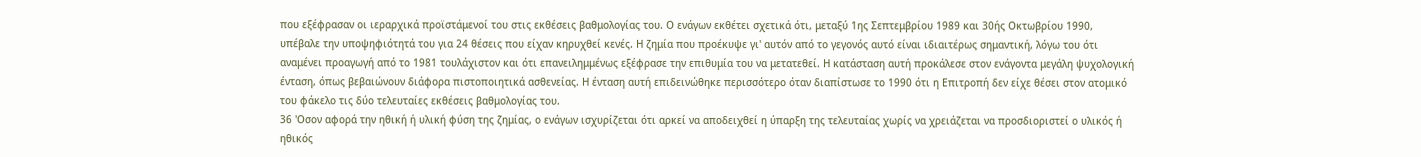που εξέφρασαν οι ιεραρχικά προϊστάμενοί του στις εκθέσεις βαθμολογίας του. Ο ενάγων εκθέτει σχετικά ότι, μεταξύ 1ης Σεπτεμβρίου 1989 και 30ής Οκτωβρίου 1990, υπέβαλε την υποψηφιότητά του για 24 θέσεις που είχαν κηρυχθεί κενές. Η ζημία που προέκυψε γι' αυτόν από το γεγονός αυτό είναι ιδιαιτέρως σημαντική, λόγω του ότι αναμένει προαγωγή από το 1981 τουλάχιστον και ότι επανειλημμένως εξέφρασε την επιθυμία του να μετατεθεί. Η κατάσταση αυτή προκάλεσε στον ενάγοντα μεγάλη ψυχολογική ένταση, όπως βεβαιώνουν διάφορα πιστοποιητικά ασθενείας. Η ένταση αυτή επιδεινώθηκε περισσότερο όταν διαπίστωσε το 1990 ότι η Επιτροπή δεν είχε θέσει στον ατομικό του φάκελο τις δύο τελευταίες εκθέσεις βαθμολογίας του.
36 'Οσον αφορά την ηθική ή υλική φύση της ζημίας, ο ενάγων ισχυρίζεται ότι αρκεί να αποδειχθεί η ύπαρξη της τελευταίας χωρίς να χρειάζεται να προσδιοριστεί ο υλικός ή ηθικός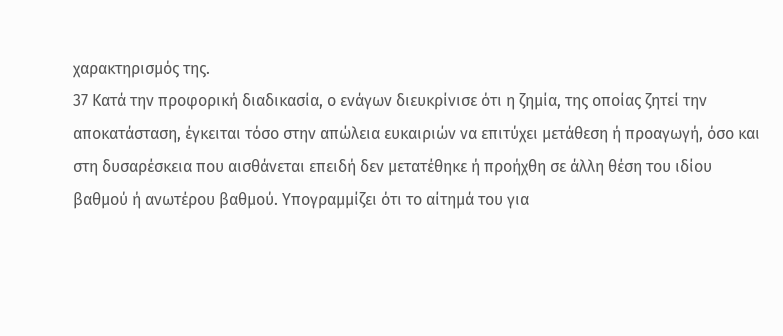χαρακτηρισμός της.
37 Κατά την προφορική διαδικασία, ο ενάγων διευκρίνισε ότι η ζημία, της οποίας ζητεί την αποκατάσταση, έγκειται τόσο στην απώλεια ευκαιριών να επιτύχει μετάθεση ή προαγωγή, όσο και στη δυσαρέσκεια που αισθάνεται επειδή δεν μετατέθηκε ή προήχθη σε άλλη θέση του ιδίου βαθμού ή ανωτέρου βαθμού. Υπογραμμίζει ότι το αίτημά του για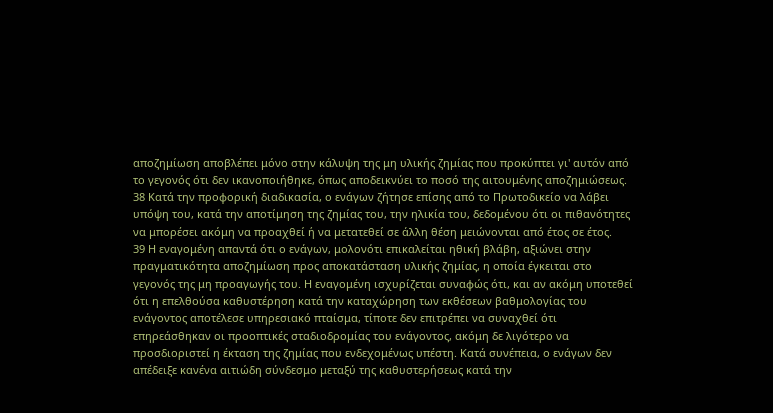αποζημίωση αποβλέπει μόνο στην κάλυψη της μη υλικής ζημίας που προκύπτει γι' αυτόν από το γεγονός ότι δεν ικανοποιήθηκε, όπως αποδεικνύει το ποσό της αιτουμένης αποζημιώσεως.
38 Κατά την προφορική διαδικασία, ο ενάγων ζήτησε επίσης από το Πρωτοδικείο να λάβει υπόψη του, κατά την αποτίμηση της ζημίας του, την ηλικία του, δεδομένου ότι οι πιθανότητες να μπορέσει ακόμη να προαχθεί ή να μετατεθεί σε άλλη θέση μειώνονται από έτος σε έτος.
39 Η εναγομένη απαντά ότι ο ενάγων, μολονότι επικαλείται ηθική βλάβη, αξιώνει στην πραγματικότητα αποζημίωση προς αποκατάσταση υλικής ζημίας, η οποία έγκειται στο γεγονός της μη προαγωγής του. Η εναγομένη ισχυρίζεται συναφώς ότι, και αν ακόμη υποτεθεί ότι η επελθούσα καθυστέρηση κατά την καταχώρηση των εκθέσεων βαθμολογίας του ενάγοντος αποτέλεσε υπηρεσιακό πταίσμα, τίποτε δεν επιτρέπει να συναχθεί ότι επηρεάσθηκαν οι προοπτικές σταδιοδρομίας του ενάγοντος, ακόμη δε λιγότερο να προσδιοριστεί η έκταση της ζημίας που ενδεχομένως υπέστη. Κατά συνέπεια, ο ενάγων δεν απέδειξε κανένα αιτιώδη σύνδεσμο μεταξύ της καθυστερήσεως κατά την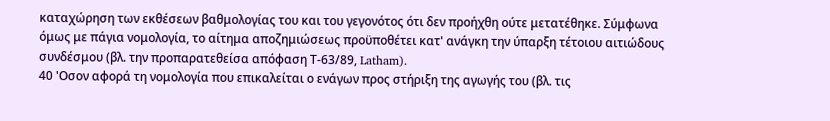καταχώρηση των εκθέσεων βαθμολογίας του και του γεγονότος ότι δεν προήχθη ούτε μετατέθηκε. Σύμφωνα όμως με πάγια νομολογία, το αίτημα αποζημιώσεως προϋποθέτει κατ' ανάγκη την ύπαρξη τέτοιου αιτιώδους συνδέσμου (βλ. την προπαρατεθείσα απόφαση Τ-63/89, Latham).
40 'Οσον αφορά τη νομολογία που επικαλείται ο ενάγων προς στήριξη της αγωγής του (βλ. τις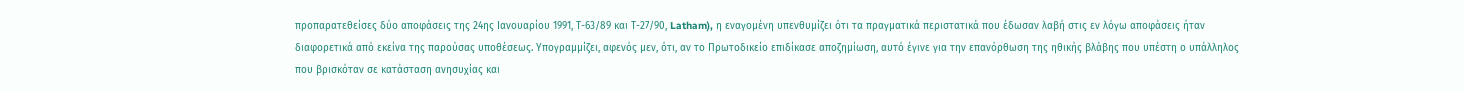προπαρατεθείσες δύο αποφάσεις της 24ης Ιανουαρίου 1991, Τ-63/89 και Τ-27/90, Latham), η εναγομένη υπενθυμίζει ότι τα πραγματικά περιστατικά που έδωσαν λαβή στις εν λόγω αποφάσεις ήταν διαφορετικά από εκείνα της παρούσας υποθέσεως. Υπογραμμίζει, αφενός μεν, ότι, αν το Πρωτοδικείο επιδίκασε αποζημίωση, αυτό έγινε για την επανόρθωση της ηθικής βλάβης που υπέστη ο υπάλληλος που βρισκόταν σε κατάσταση ανησυχίας και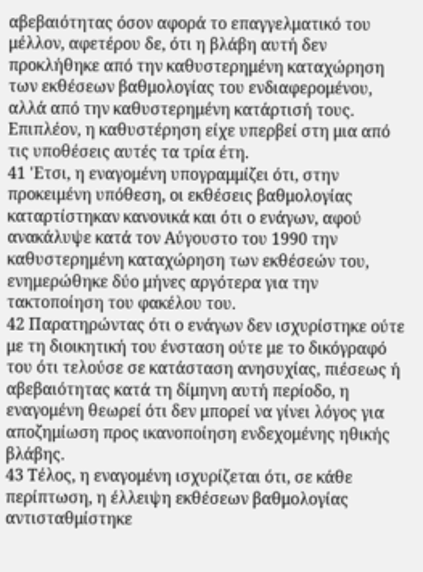αβεβαιότητας όσον αφορά το επαγγελματικό του μέλλον, αφετέρου δε, ότι η βλάβη αυτή δεν προκλήθηκε από την καθυστερημένη καταχώρηση των εκθέσεων βαθμολογίας του ενδιαφερομένου, αλλά από την καθυστερημένη κατάρτισή τους. Επιπλέον, η καθυστέρηση είχε υπερβεί στη μια από τις υποθέσεις αυτές τα τρία έτη.
41 'Ετσι, η εναγομένη υπογραμμίζει ότι, στην προκειμένη υπόθεση, οι εκθέσεις βαθμολογίας καταρτίστηκαν κανονικά και ότι ο ενάγων, αφού ανακάλυψε κατά τον Αύγουστο του 1990 την καθυστερημένη καταχώρηση των εκθέσεών του, ενημερώθηκε δύο μήνες αργότερα για την τακτοποίηση του φακέλου του.
42 Παρατηρώντας ότι ο ενάγων δεν ισχυρίστηκε ούτε με τη διοικητική του ένσταση ούτε με το δικόγραφό του ότι τελούσε σε κατάσταση ανησυχίας, πιέσεως ή αβεβαιότητας κατά τη δίμηνη αυτή περίοδο, η εναγομένη θεωρεί ότι δεν μπορεί να γίνει λόγος για αποζημίωση προς ικανοποίηση ενδεχομένης ηθικής βλάβης.
43 Τέλος, η εναγομένη ισχυρίζεται ότι, σε κάθε περίπτωση, η έλλειψη εκθέσεων βαθμολογίας αντισταθμίστηκε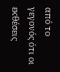από το γεγονός ότι οι εκθέσεις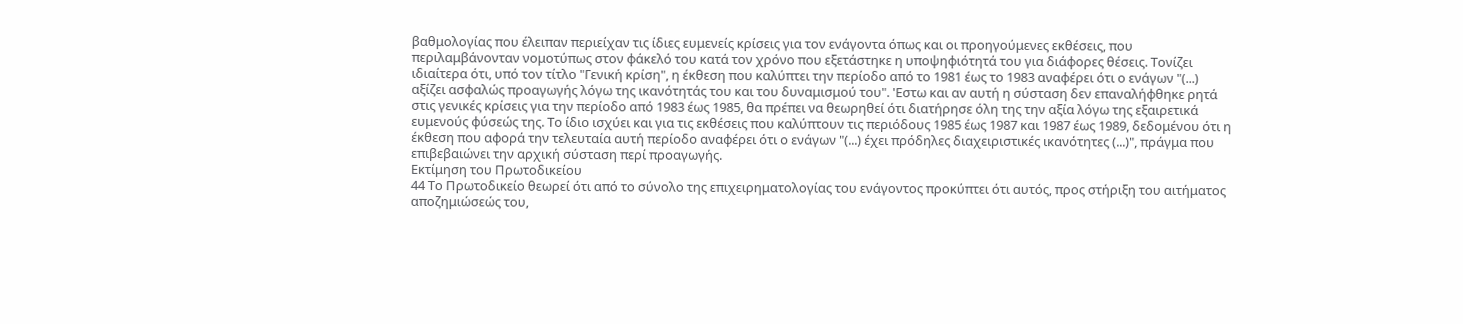βαθμολογίας που έλειπαν περιείχαν τις ίδιες ευμενείς κρίσεις για τον ενάγοντα όπως και οι προηγούμενες εκθέσεις, που περιλαμβάνονταν νομοτύπως στον φάκελό του κατά τον χρόνο που εξετάστηκε η υποψηφιότητά του για διάφορες θέσεις. Τονίζει ιδιαίτερα ότι, υπό τον τίτλο "Γενική κρίση", η έκθεση που καλύπτει την περίοδο από το 1981 έως το 1983 αναφέρει ότι ο ενάγων "(...) αξίζει ασφαλώς προαγωγής λόγω της ικανότητάς του και του δυναμισμού του". 'Εστω και αν αυτή η σύσταση δεν επαναλήφθηκε ρητά στις γενικές κρίσεις για την περίοδο από 1983 έως 1985, θα πρέπει να θεωρηθεί ότι διατήρησε όλη της την αξία λόγω της εξαιρετικά ευμενούς φύσεώς της. Το ίδιο ισχύει και για τις εκθέσεις που καλύπτουν τις περιόδους 1985 έως 1987 και 1987 έως 1989, δεδομένου ότι η έκθεση που αφορά την τελευταία αυτή περίοδο αναφέρει ότι ο ενάγων "(...) έχει πρόδηλες διαχειριστικές ικανότητες (...)", πράγμα που επιβεβαιώνει την αρχική σύσταση περί προαγωγής.
Εκτίμηση του Πρωτοδικείου
44 Το Πρωτοδικείο θεωρεί ότι από το σύνολο της επιχειρηματολογίας του ενάγοντος προκύπτει ότι αυτός, προς στήριξη του αιτήματος αποζημιώσεώς του,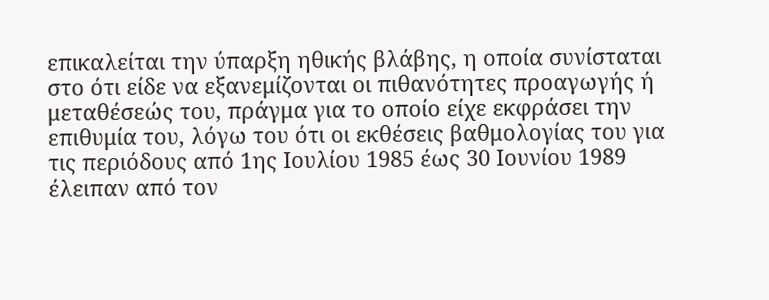επικαλείται την ύπαρξη ηθικής βλάβης, η οποία συνίσταται στο ότι είδε να εξανεμίζονται οι πιθανότητες προαγωγής ή μεταθέσεώς του, πράγμα για το οποίο είχε εκφράσει την επιθυμία του, λόγω του ότι οι εκθέσεις βαθμολογίας του για τις περιόδους από 1ης Ιουλίου 1985 έως 30 Ιουνίου 1989 έλειπαν από τον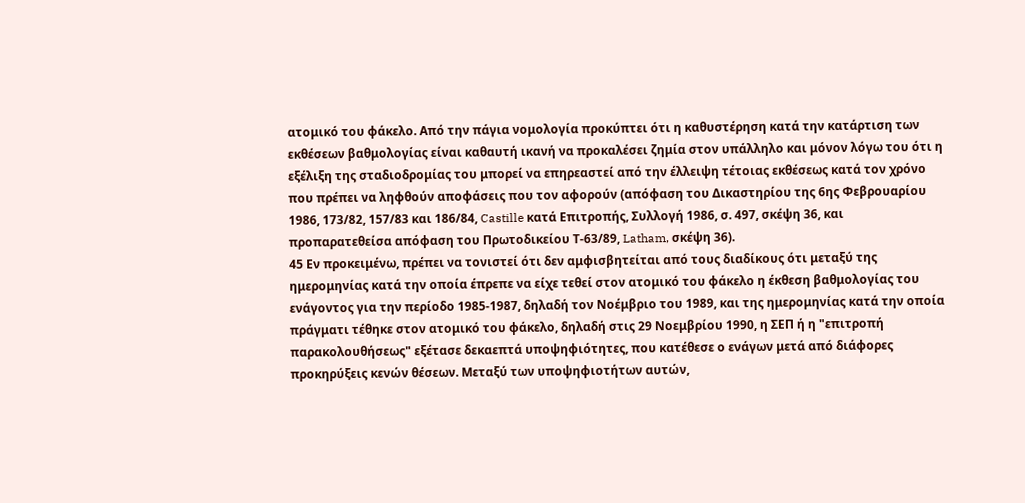ατομικό του φάκελο. Από την πάγια νομολογία προκύπτει ότι η καθυστέρηση κατά την κατάρτιση των εκθέσεων βαθμολογίας είναι καθαυτή ικανή να προκαλέσει ζημία στον υπάλληλο και μόνον λόγω του ότι η εξέλιξη της σταδιοδρομίας του μπορεί να επηρεαστεί από την έλλειψη τέτοιας εκθέσεως κατά τον χρόνο που πρέπει να ληφθούν αποφάσεις που τον αφορούν (απόφαση του Δικαστηρίου της 6ης Φεβρουαρίου 1986, 173/82, 157/83 και 186/84, Castille κατά Επιτροπής, Συλλογή 1986, σ. 497, σκέψη 36, και προπαρατεθείσα απόφαση του Πρωτοδικείου Τ-63/89, Latham, σκέψη 36).
45 Εν προκειμένω, πρέπει να τονιστεί ότι δεν αμφισβητείται από τους διαδίκους ότι μεταξύ της ημερομηνίας κατά την οποία έπρεπε να είχε τεθεί στον ατομικό του φάκελο η έκθεση βαθμολογίας του ενάγοντος για την περίοδο 1985-1987, δηλαδή τον Νοέμβριο του 1989, και της ημερομηνίας κατά την οποία πράγματι τέθηκε στον ατομικό του φάκελο, δηλαδή στις 29 Νοεμβρίου 1990, η ΣΕΠ ή η "επιτροπή παρακολουθήσεως" εξέτασε δεκαεπτά υποψηφιότητες, που κατέθεσε ο ενάγων μετά από διάφορες προκηρύξεις κενών θέσεων. Μεταξύ των υποψηφιοτήτων αυτών,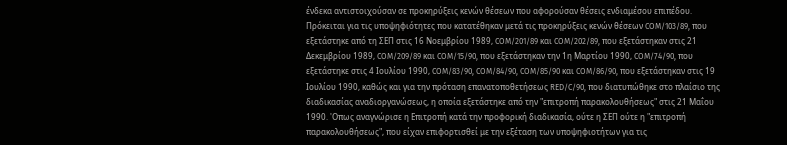ένδεκα αντιστοιχούσαν σε προκηρύξεις κενών θέσεων που αφορούσαν θέσεις ενδιαμέσου επιπέδου. Πρόκειται για τις υποψηφιότητες που κατατέθηκαν μετά τις προκηρύξεις κενών θέσεων COM/103/89, που εξετάστηκε από τη ΣΕΠ στις 16 Νοεμβρίου 1989, COM/201/89 και COM/202/89, που εξετάστηκαν στις 21 Δεκεμβρίου 1989, COM/209/89 και COM/15/90, που εξετάστηκαν την 1η Μαρτίου 1990, COM/74/90, που εξετάστηκε στις 4 Ιουλίου 1990, COM/83/90, COM/84/90, COM/85/90 και COM/86/90, που εξετάστηκαν στις 19 Ιουλίου 1990, καθώς και για την πρόταση επανατοποθετήσεως RED/C/90, που διατυπώθηκε στο πλαίσιο της διαδικασίας αναδιοργανώσεως, η οποία εξετάστηκε από την "επιτροπή παρακολουθήσεως" στις 21 Μαΐου 1990. 'Οπως αναγνώρισε η Επιτροπή κατά την προφορική διαδικασία, ούτε η ΣΕΠ ούτε η "επιτροπή παρακολουθήσεως", που είχαν επιφορτισθεί με την εξέταση των υποψηφιοτήτων για τις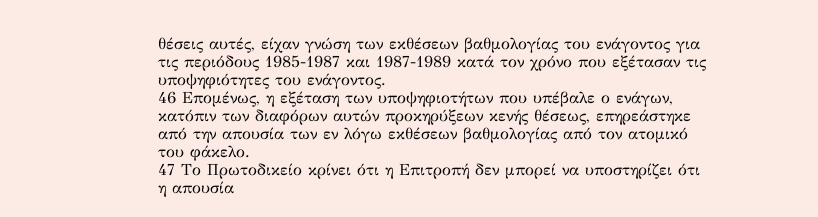θέσεις αυτές, είχαν γνώση των εκθέσεων βαθμολογίας του ενάγοντος για τις περιόδους 1985-1987 και 1987-1989 κατά τον χρόνο που εξέτασαν τις υποψηφιότητες του ενάγοντος.
46 Επομένως, η εξέταση των υποψηφιοτήτων που υπέβαλε ο ενάγων, κατόπιν των διαφόρων αυτών προκηρύξεων κενής θέσεως, επηρεάστηκε από την απουσία των εν λόγω εκθέσεων βαθμολογίας από τον ατομικό του φάκελο.
47 Το Πρωτοδικείο κρίνει ότι η Επιτροπή δεν μπορεί να υποστηρίζει ότι η απουσία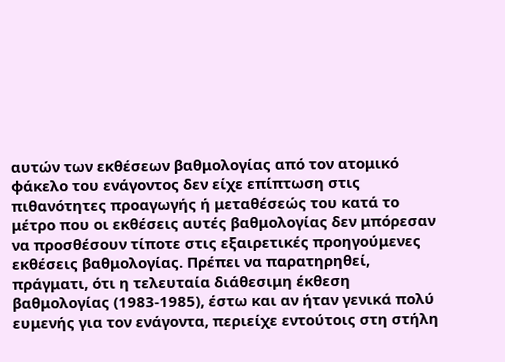αυτών των εκθέσεων βαθμολογίας από τον ατομικό φάκελο του ενάγοντος δεν είχε επίπτωση στις πιθανότητες προαγωγής ή μεταθέσεώς του κατά το μέτρο που οι εκθέσεις αυτές βαθμολογίας δεν μπόρεσαν να προσθέσουν τίποτε στις εξαιρετικές προηγούμενες εκθέσεις βαθμολογίας. Πρέπει να παρατηρηθεί, πράγματι, ότι η τελευταία διάθεσιμη έκθεση βαθμολογίας (1983-1985), έστω και αν ήταν γενικά πολύ ευμενής για τον ενάγοντα, περιείχε εντούτοις στη στήλη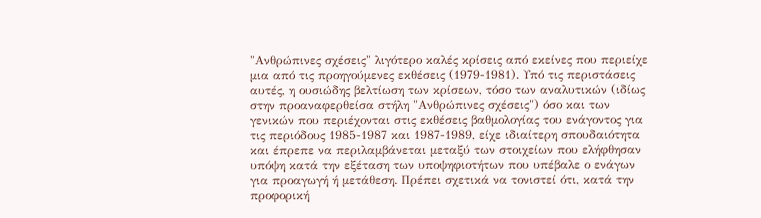"Ανθρώπινες σχέσεις" λιγότερο καλές κρίσεις από εκείνες που περιείχε μια από τις προηγούμενες εκθέσεις (1979-1981). Υπό τις περιστάσεις αυτές, η ουσιώδης βελτίωση των κρίσεων, τόσο των αναλυτικών (ιδίως στην προαναφερθείσα στήλη "Ανθρώπινες σχέσεις") όσο και των γενικών που περιέχονται στις εκθέσεις βαθμολογίας του ενάγοντος για τις περιόδους 1985-1987 και 1987-1989, είχε ιδιαίτερη σπουδαιότητα και έπρεπε να περιλαμβάνεται μεταξύ των στοιχείων που ελήφθησαν υπόψη κατά την εξέταση των υποψηφιοτήτων που υπέβαλε ο ενάγων για προαγωγή ή μετάθεση. Πρέπει σχετικά να τονιστεί ότι, κατά την προφορική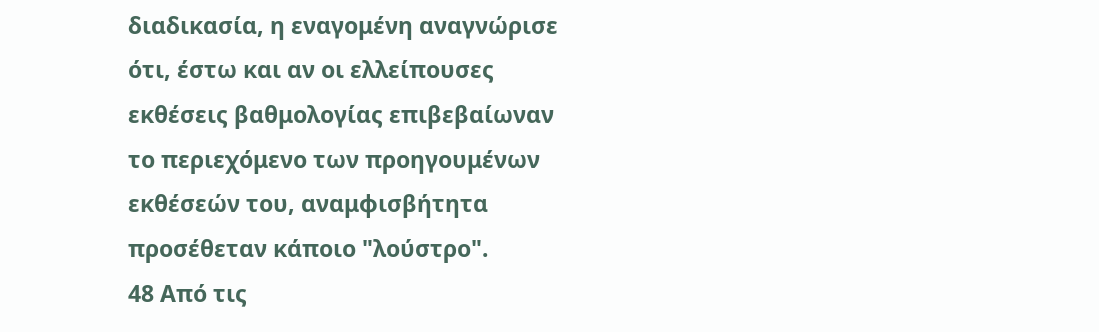διαδικασία, η εναγομένη αναγνώρισε ότι, έστω και αν οι ελλείπουσες εκθέσεις βαθμολογίας επιβεβαίωναν το περιεχόμενο των προηγουμένων εκθέσεών του, αναμφισβήτητα προσέθεταν κάποιο "λούστρο".
48 Από τις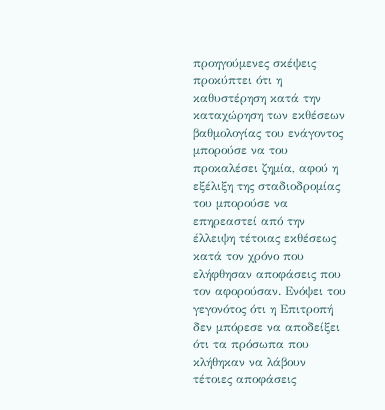προηγούμενες σκέψεις προκύπτει ότι η καθυστέρηση κατά την καταχώρηση των εκθέσεων βαθμολογίας του ενάγοντος μπορούσε να του προκαλέσει ζημία, αφού η εξέλιξη της σταδιοδρομίας του μπορούσε να επηρεαστεί από την έλλειψη τέτοιας εκθέσεως κατά τον χρόνο που ελήφθησαν αποφάσεις που τον αφορούσαν. Ενόψει του γεγονότος ότι η Επιτροπή δεν μπόρεσε να αποδείξει ότι τα πρόσωπα που κλήθηκαν να λάβουν τέτοιες αποφάσεις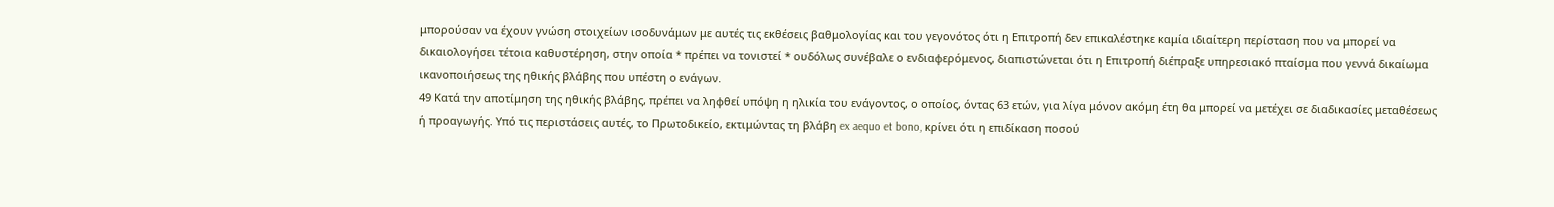μπορούσαν να έχουν γνώση στοιχείων ισοδυνάμων με αυτές τις εκθέσεις βαθμολογίας και του γεγονότος ότι η Επιτροπή δεν επικαλέστηκε καμία ιδιαίτερη περίσταση που να μπορεί να δικαιολογήσει τέτοια καθυστέρηση, στην οποία * πρέπει να τονιστεί * ουδόλως συνέβαλε ο ενδιαφερόμενος, διαπιστώνεται ότι η Επιτροπή διέπραξε υπηρεσιακό πταίσμα που γεννά δικαίωμα ικανοποιήσεως της ηθικής βλάβης που υπέστη ο ενάγων.
49 Κατά την αποτίμηση της ηθικής βλάβης, πρέπει να ληφθεί υπόψη η ηλικία του ενάγοντος, ο οποίος, όντας 63 ετών, για λίγα μόνον ακόμη έτη θα μπορεί να μετέχει σε διαδικασίες μεταθέσεως ή προαγωγής. Υπό τις περιστάσεις αυτές, το Πρωτοδικείο, εκτιμώντας τη βλάβη ex aequo et bono, κρίνει ότι η επιδίκαση ποσού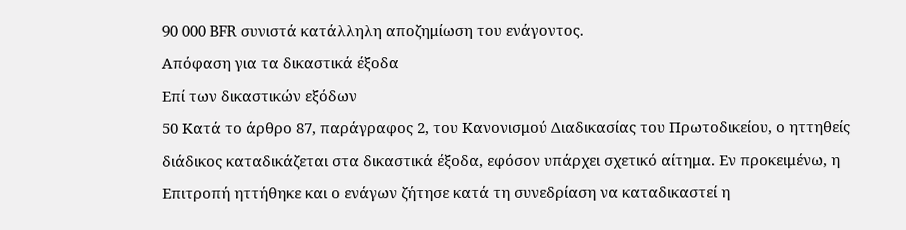90 000 BFR συνιστά κατάλληλη αποζημίωση του ενάγοντος.
Απόφαση για τα δικαστικά έξοδα
Επί των δικαστικών εξόδων
50 Κατά το άρθρο 87, παράγραφος 2, του Κανονισμού Διαδικασίας του Πρωτοδικείου, ο ηττηθείς διάδικος καταδικάζεται στα δικαστικά έξοδα, εφόσον υπάρχει σχετικό αίτημα. Εν προκειμένω, η Επιτροπή ηττήθηκε και ο ενάγων ζήτησε κατά τη συνεδρίαση να καταδικαστεί η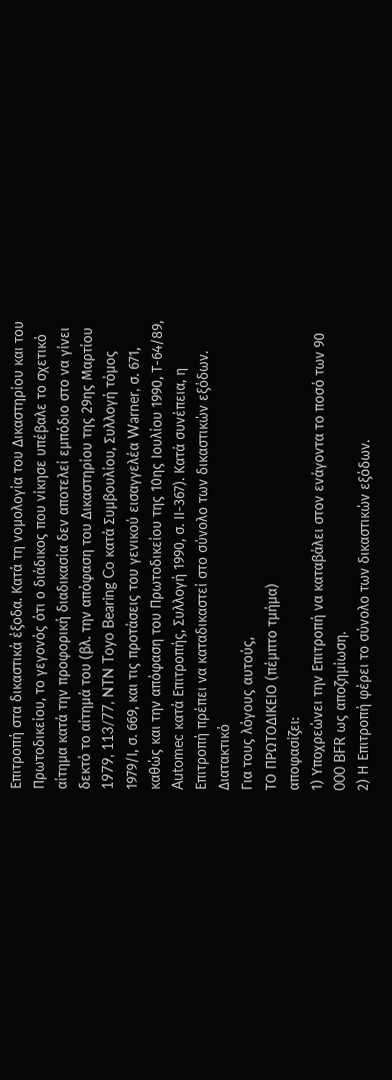Επιτροπή στα δικαστικά έξοδα. Κατά τη νομολογία του Δικαστηρίου και του Πρωτοδικείου, το γεγονός ότι ο διάδικος που νίκησε υπέβαλε το σχετικό αίτημα κατά την προφορική διαδικασία δεν αποτελεί εμπόδιο στο να γίνει δεκτό το αίτημά του (βλ. την απόφαση του Δικαστηρίου της 29ης Μαρτίου 1979, 113/77, NTN Toyo Bearing Co κατά Συμβουλίου, Συλλογή τόμος 1979/Ι, σ. 669, και τις προτάσεις του γενικού εισαγγελέα Warner, σ. 671, καθώς και την απόφαση του Πρωτοδικείου της 10ης Ιουλίου 1990, Τ-64/89, Automec κατά Επιτροπής, Συλλογή 1990, σ. ΙΙ-367). Κατά συνέπεια, η Επιτροπή πρέπει να καταδικαστεί στο σύνολο των δικαστικών εξόδων.
Διατακτικό
Για τους λόγους αυτούς,
ΤΟ ΠΡΩΤΟΔΙΚΕΙΟ (πέμπτο τμήμα)
αποφασίζει:
1) Υποχρεώνει την Επιτροπή να καταβάλει στον ενάγοντα το ποσό των 90 000 BFR ως αποζημίωση.
2) Η Επιτροπή φέρει το σύνολο των δικαστικών εξόδων.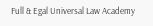Full & Egal Universal Law Academy